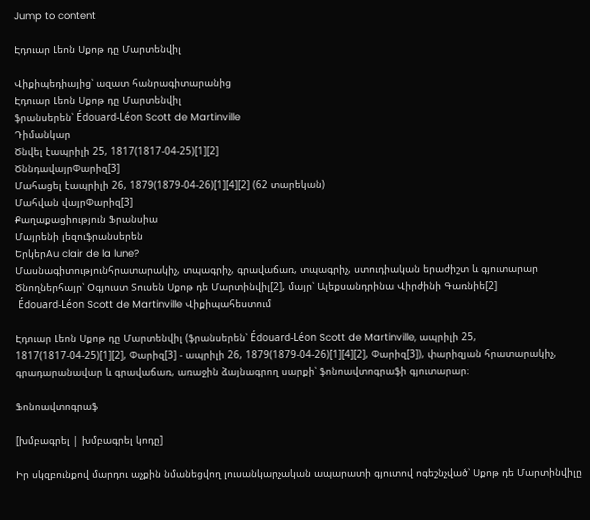Jump to content

Էդուար Լեոն Սքոթ դը Մարտենվիլ

Վիքիպեդիայից՝ ազատ հանրագիտարանից
Էդուար Լեոն Սքոթ դը Մարտենվիլ
ֆրանսերեն՝ Édouard-Léon Scott de Martinville
Դիմանկար
Ծնվել էապրիլի 25, 1817(1817-04-25)[1][2]
ԾննդավայրՓարիզ[3]
Մահացել էապրիլի 26, 1879(1879-04-26)[1][4][2] (62 տարեկան)
Մահվան վայրՓարիզ[3]
Քաղաքացիություն Ֆրանսիա
Մայրենի լեզուֆրանսերեն
ԵրկերAu clair de la lune?
Մասնագիտությունհրատարակիչ, տպագրիչ, գրավաճառ, տպագրիչ, ստուդիական երաժիշտ և գյուտարար
Ծնողներհայր՝ Օգյուստ Տուսեն Սքոթ դե Մարտինվիլ[2], մայր՝ Ալեքսանդրինա Վիրժինի Գառնիե[2]
 Édouard-Léon Scott de Martinville Վիքիպահեստում

Էդուար Լեոն Սքոթ դը Մարտենվիլ (ֆրանսերեն՝ Édouard-Léon Scott de Martinville, ապրիլի 25, 1817(1817-04-25)[1][2], Փարիզ[3] - ապրիլի 26, 1879(1879-04-26)[1][4][2], Փարիզ[3]), փարիզյան հրատարակիչ, գրադարանավար և գրավաճառ, առաջին ձայնագրող սարքի՝ ֆոնոավտոգրաֆի գյուտարար։

Ֆոնոավտոգրաֆ

[խմբագրել | խմբագրել կոդը]

Իր սկզբունքով մարդու աչքին նմանեցվող լուսանկարչական ապարատի գյուտով ոգեշնչված՝ Սքոթ դե Մարտինվիլը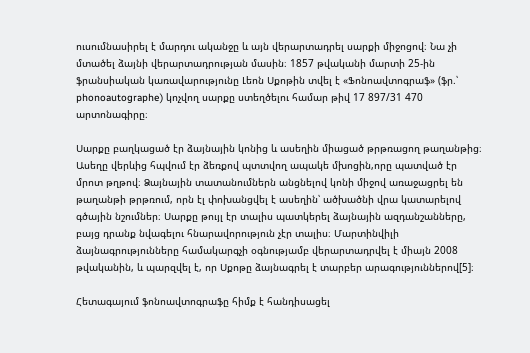ուսումնասիրել է մարդու ականջը և այն վերարտադրել սարքի միջոցով։ Նա չի մտածել ձայնի վերարտադրության մասին։ 1857 թվականի մարտի 25-ին ֆրանսիական կառավարությունը Լեոն Սքոթին տվել է «Ֆոնոավտոգրաֆ» (ֆր.՝ phonoautographe) կոչվող սարքը ստեղծելու համար թիվ 17 897/31 470 արտոնագիրը։

Սարքը բաղկացած էր ձայնային կոնից և ասեղին միացած թրթռացող թաղանթից։ Ասեղը վերևից հպվում էր ձեռքով պտտվող ապակե մխոցին,որը պատված էր մրոտ թղթով։ Ձայնային տատանումներն անցնելով կոնի միջով առաջացրել են թաղանթի թրթռում, որն էլ փոխանցվել է ասեղին՝ ածխածնի վրա կատարելով գծային նշումներ։ Սարքը թույլ էր տալիս պատկերել ձայնային ազդանշանները, բայց դրանք նվագելու հնարավորություն չէր տալիս։ Մարտինվիլի ձայնագրությունները համակարգչի օգնությամբ վերարտադրվել է միայն 2008 թվականին, և պարզվել է, որ Սքոթը ձայնագրել է տարբեր արագություններով[5]։

Հետագայում ֆոնոավտոգրաֆը հիմք է հանդիսացել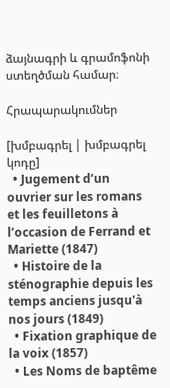ձայնագրի և գրամոֆոնի ստեղծման համար։

Հրապարակումներ

[խմբագրել | խմբագրել կոդը]
  • Jugement d’un ouvrier sur les romans et les feuilletons à l’occasion de Ferrand et Mariette (1847)
  • Histoire de la sténographie depuis les temps anciens jusqu'à nos jours (1849)
  • Fixation graphique de la voix (1857)
  • Les Noms de baptême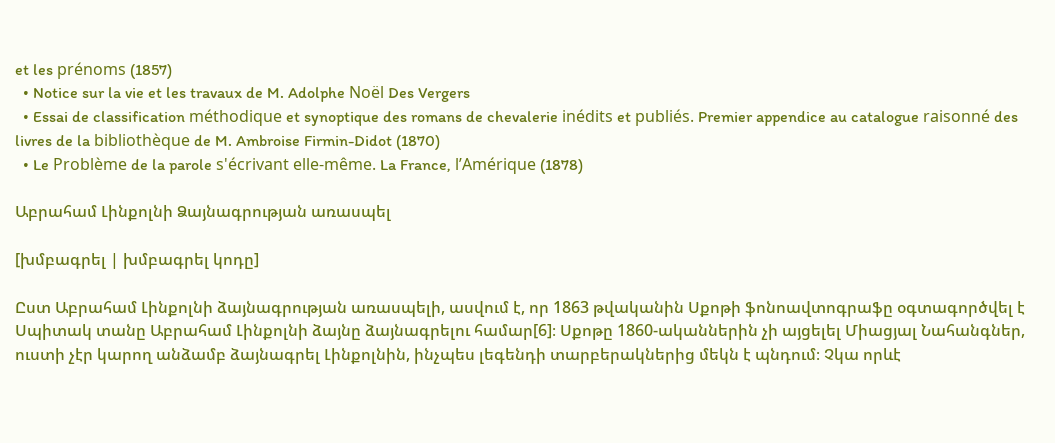et les prénoms (1857)
  • Notice sur la vie et les travaux de M. Adolphe Noël Des Vergers
  • Essai de classification méthodique et synoptique des romans de chevalerie inédits et publiés. Premier appendice au catalogue raisonné des livres de la bibliothèque de M. Ambroise Firmin-Didot (1870)
  • Le Problème de la parole s'écrivant elle-même. La France, l’Amérique (1878)

Աբրահամ Լինքոլնի Ձայնագրության առասպել

[խմբագրել | խմբագրել կոդը]

Ըստ Աբրահամ Լինքոլնի ձայնագրության առասպելի, ասվում է, որ 1863 թվականին Սքոթի ֆոնոավտոգրաֆը օգտագործվել է Սպիտակ տանը Աբրահամ Լինքոլնի ձայնը ձայնագրելու համար[6]։ Սքոթը 1860-ականներին չի այցելել Միացյալ Նահանգներ, ուստի չէր կարող անձամբ ձայնագրել Լինքոլնին, ինչպես լեգենդի տարբերակներից մեկն է պնդում։ Չկա որևէ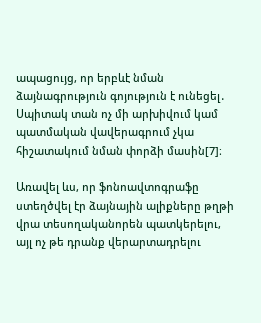ապացույց, որ երբևէ նման ձայնագրություն գոյություն է ունեցել․ Սպիտակ տան ոչ մի արխիվում կամ պատմական վավերագրում չկա հիշատակում նման փորձի մասին[7]։

Առավել ևս, որ ֆոնոավտոգրաֆը ստեղծվել էր ձայնային ալիքները թղթի վրա տեսողականորեն պատկերելու, այլ ոչ թե դրանք վերարտադրելու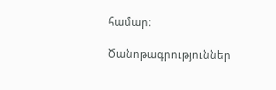համար։

Ծանոթագրություններ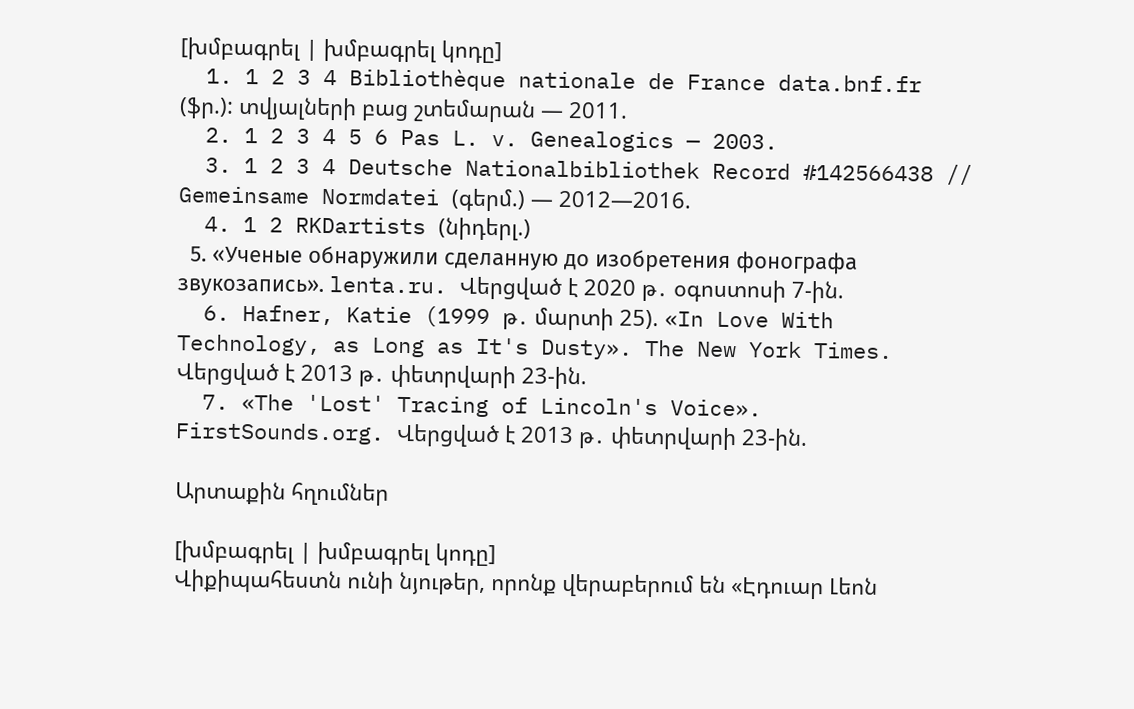[խմբագրել | խմբագրել կոդը]
  1. 1 2 3 4 Bibliothèque nationale de France data.bnf.fr (ֆր.): տվյալների բաց շտեմարան — 2011.
  2. 1 2 3 4 5 6 Pas L. v. Genealogics — 2003.
  3. 1 2 3 4 Deutsche Nationalbibliothek Record #142566438 // Gemeinsame Normdatei (գերմ.) — 2012—2016.
  4. 1 2 RKDartists (նիդերլ.)
  5. «Ученые обнаружили сделанную до изобретения фонографа звукозапись». lenta.ru. Վերցված է 2020 թ․ օգոստոսի 7-ին.
  6. Hafner, Katie (1999 թ․ մարտի 25). «In Love With Technology, as Long as It's Dusty». The New York Times. Վերցված է 2013 թ․ փետրվարի 23-ին.
  7. «The 'Lost' Tracing of Lincoln's Voice». FirstSounds.org. Վերցված է 2013 թ․ փետրվարի 23-ին.

Արտաքին հղումներ

[խմբագրել | խմբագրել կոդը]
Վիքիպահեստն ունի նյութեր, որոնք վերաբերում են «Էդուար Լեոն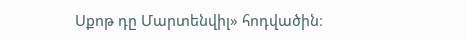Սքոթ դը Մարտենվիլ» հոդվածին։